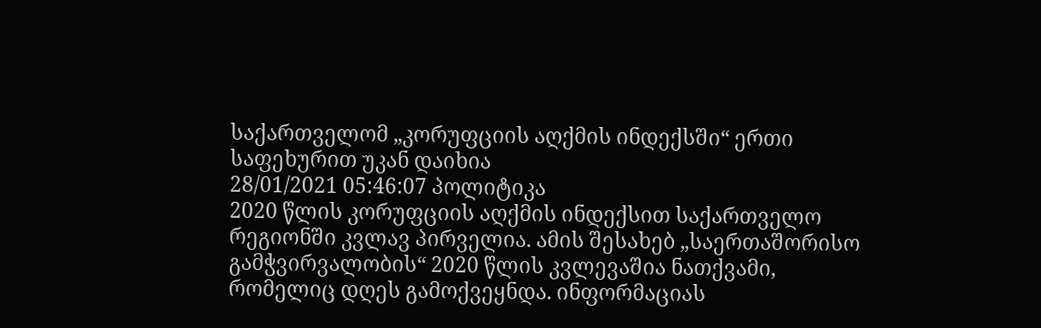საქართველომ „კორუფციის აღქმის ინდექსში“ ერთი საფეხურით უკან დაიხია
28/01/2021 05:46:07 პოლიტიკა
2020 წლის კორუფციის აღქმის ინდექსით საქართველო რეგიონში კვლავ პირველია. ამის შესახებ „საერთაშორისო გამჭვირვალობის“ 2020 წლის კვლევაშია ნათქვამი, რომელიც დღეს გამოქვეყნდა. ინფორმაციას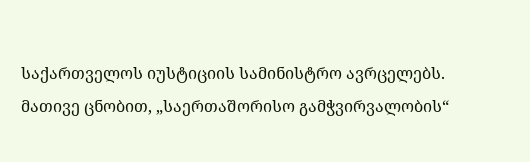საქართველოს იუსტიციის სამინისტრო ავრცელებს.
მათივე ცნობით, „საერთაშორისო გამჭვირვალობის“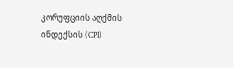კორუფციის აღქმის ინდექსის (CPI)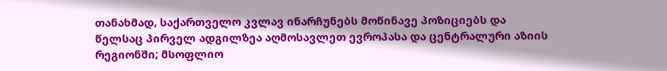თანახმად, საქართველო კვლავ ინარჩუნებს მოწინავე პოზიციებს და წელსაც პირველ ადგილზეა აღმოსავლეთ ევროპასა და ცენტრალური აზიის რეგიონში; მსოფლიო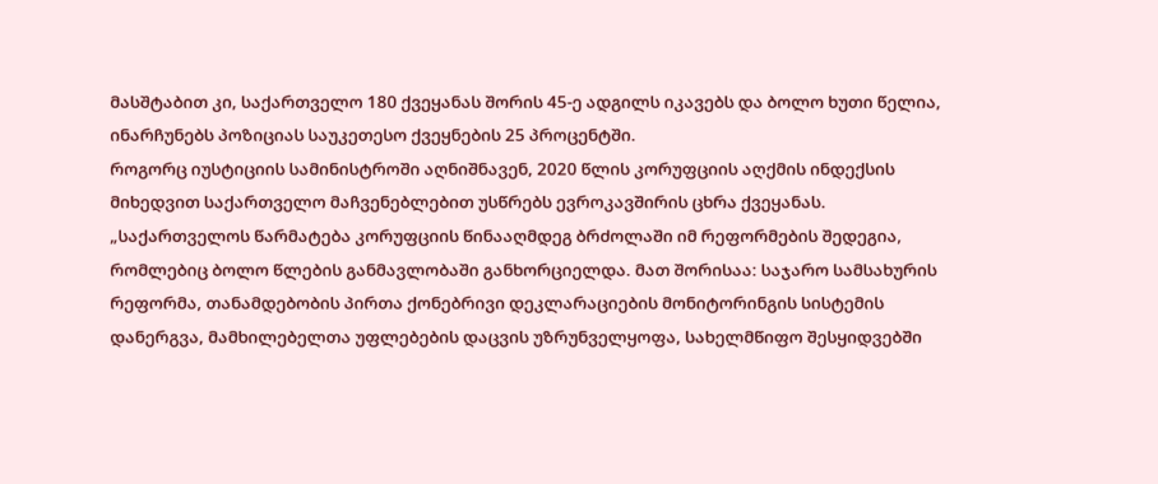მასშტაბით კი, საქართველო 180 ქვეყანას შორის 45-ე ადგილს იკავებს და ბოლო ხუთი წელია, ინარჩუნებს პოზიციას საუკეთესო ქვეყნების 25 პროცენტში.
როგორც იუსტიციის სამინისტროში აღნიშნავენ, 2020 წლის კორუფციის აღქმის ინდექსის მიხედვით საქართველო მაჩვენებლებით უსწრებს ევროკავშირის ცხრა ქვეყანას.
„საქართველოს წარმატება კორუფციის წინააღმდეგ ბრძოლაში იმ რეფორმების შედეგია, რომლებიც ბოლო წლების განმავლობაში განხორციელდა. მათ შორისაა: საჯარო სამსახურის რეფორმა, თანამდებობის პირთა ქონებრივი დეკლარაციების მონიტორინგის სისტემის დანერგვა, მამხილებელთა უფლებების დაცვის უზრუნველყოფა, სახელმწიფო შესყიდვებში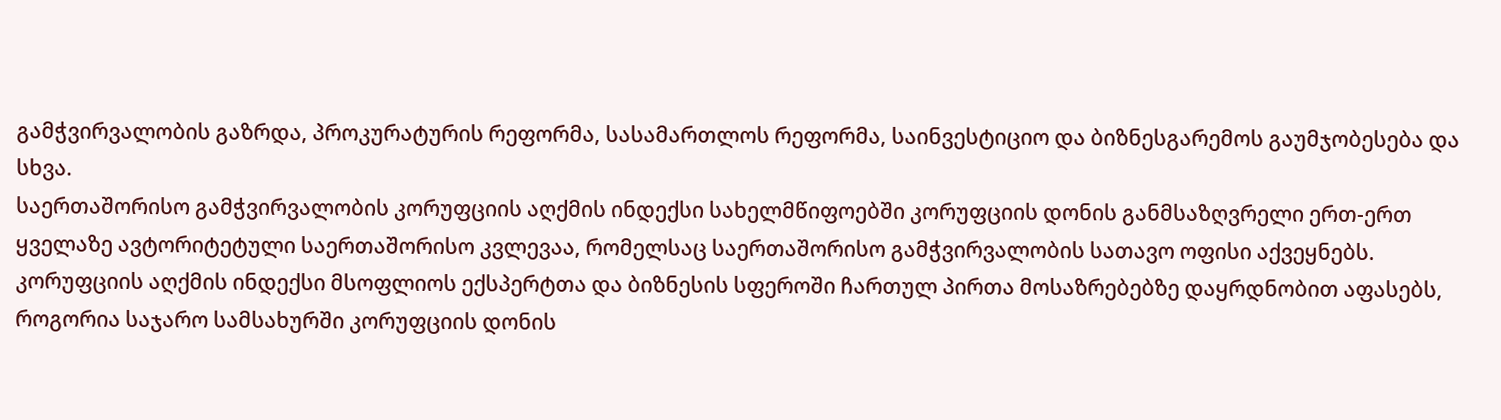გამჭვირვალობის გაზრდა, პროკურატურის რეფორმა, სასამართლოს რეფორმა, საინვესტიციო და ბიზნესგარემოს გაუმჯობესება და სხვა.
საერთაშორისო გამჭვირვალობის კორუფციის აღქმის ინდექსი სახელმწიფოებში კორუფციის დონის განმსაზღვრელი ერთ-ერთ ყველაზე ავტორიტეტული საერთაშორისო კვლევაა, რომელსაც საერთაშორისო გამჭვირვალობის სათავო ოფისი აქვეყნებს. კორუფციის აღქმის ინდექსი მსოფლიოს ექსპერტთა და ბიზნესის სფეროში ჩართულ პირთა მოსაზრებებზე დაყრდნობით აფასებს, როგორია საჯარო სამსახურში კორუფციის დონის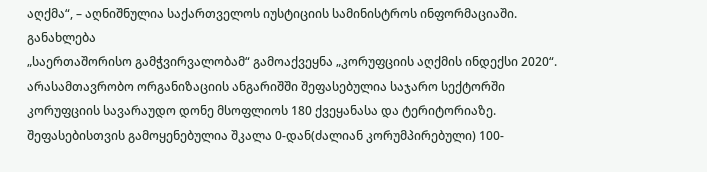აღქმა“, – აღნიშნულია საქართველოს იუსტიციის სამინისტროს ინფორმაციაში.
განახლება
„საერთაშორისო გამჭვირვალობამ“ გამოაქვეყნა „კორუფციის აღქმის ინდექსი 2020“. არასამთავრობო ორგანიზაციის ანგარიშში შეფასებულია საჯარო სექტორში კორუფციის სავარაუდო დონე მსოფლიოს 180 ქვეყანასა და ტერიტორიაზე. შეფასებისთვის გამოყენებულია შკალა 0-დან(ძალიან კორუმპირებული) 100-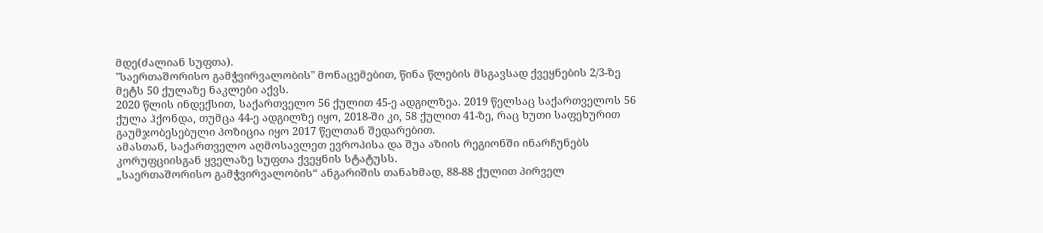მდე(ძალიან სუფთა).
"საერთაშორისო გამჭვირვალობის" მონაცემებით, წინა წლების მსგავსად ქვეყნების 2/3-ზე მეტს 50 ქულაზე ნაკლები აქვს.
2020 წლის ინდექსით, საქართველო 56 ქულით 45-ე ადგილზეა. 2019 წელსაც საქართველოს 56 ქულა ჰქონდა, თუმცა 44-ე ადგილზე იყო, 2018-ში კი, 58 ქულით 41-ზე, რაც ხუთი საფეხურით გაუმჯობესებული პოზიცია იყო 2017 წელთან შედარებით.
ამასთან, საქართველო აღმოსავლეთ ევროპისა და შუა აზიის რეგიონში ინარჩუნებს კორუფციისგან ყველაზე სუფთა ქვეყნის სტატუსს.
„საერთაშორისო გამჭვირვალობის“ ანგარიშის თანახმად, 88-88 ქულით პირველ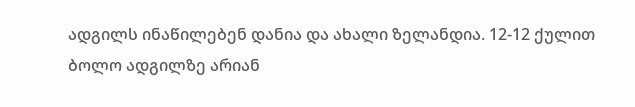ადგილს ინაწილებენ დანია და ახალი ზელანდია. 12-12 ქულით ბოლო ადგილზე არიან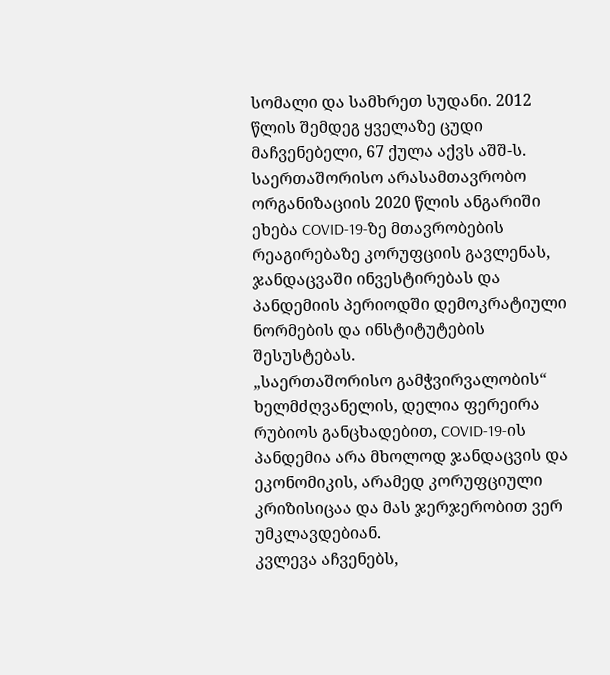სომალი და სამხრეთ სუდანი. 2012 წლის შემდეგ ყველაზე ცუდი მაჩვენებელი, 67 ქულა აქვს აშშ-ს.
საერთაშორისო არასამთავრობო ორგანიზაციის 2020 წლის ანგარიში ეხება COVID-19-ზე მთავრობების რეაგირებაზე კორუფციის გავლენას, ჯანდაცვაში ინვესტირებას და პანდემიის პერიოდში დემოკრატიული ნორმების და ინსტიტუტების შესუსტებას.
„საერთაშორისო გამჭვირვალობის“ ხელმძღვანელის, დელია ფერეირა რუბიოს განცხადებით, COVID-19-ის პანდემია არა მხოლოდ ჯანდაცვის და ეკონომიკის, არამედ კორუფციული კრიზისიცაა და მას ჯერჯერობით ვერ უმკლავდებიან.
კვლევა აჩვენებს,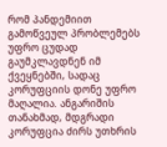რომ პანდემიით გამოწვეულ პრობლემებს უფრო ცუდად გაუმკლავდნენ იმ ქვეყნებში, სადაც კორუფციის დონე უფრო მაღალია. ანგარიშის თანახმად, მდგრადი კორუფცია ძირს უთხრის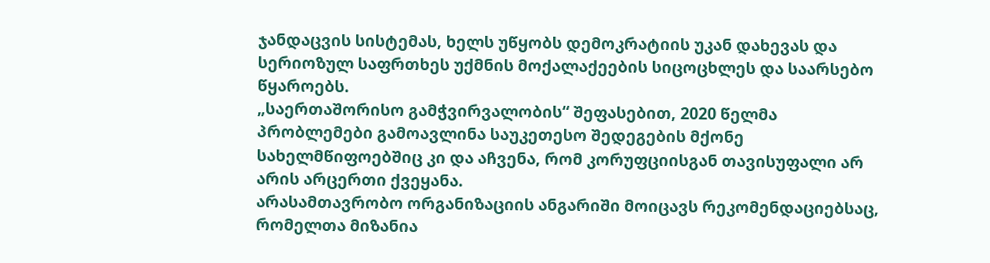ჯანდაცვის სისტემას, ხელს უწყობს დემოკრატიის უკან დახევას და სერიოზულ საფრთხეს უქმნის მოქალაქეების სიცოცხლეს და საარსებო წყაროებს.
„საერთაშორისო გამჭვირვალობის“ შეფასებით, 2020 წელმა პრობლემები გამოავლინა საუკეთესო შედეგების მქონე სახელმწიფოებშიც კი და აჩვენა, რომ კორუფციისგან თავისუფალი არ არის არცერთი ქვეყანა.
არასამთავრობო ორგანიზაციის ანგარიში მოიცავს რეკომენდაციებსაც, რომელთა მიზანია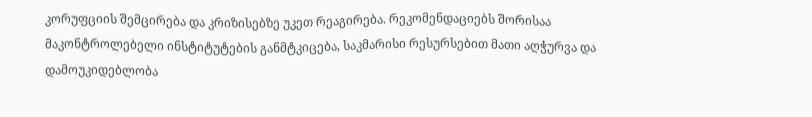კორუფციის შემცირება და კრიზისებზე უკეთ რეაგირება. რეკომენდაციებს შორისაა მაკონტროლებელი ინსტიტუტების განმტკიცება, საკმარისი რესურსებით მათი აღჭურვა და დამოუკიდებლობა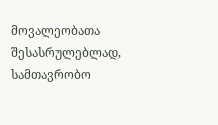მოვალეობათა შესასრულებლად, სამთავრობო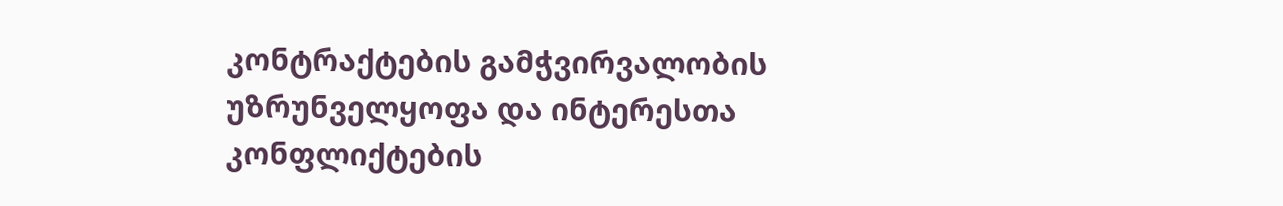კონტრაქტების გამჭვირვალობის უზრუნველყოფა და ინტერესთა კონფლიქტების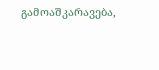გამოაშკარავება,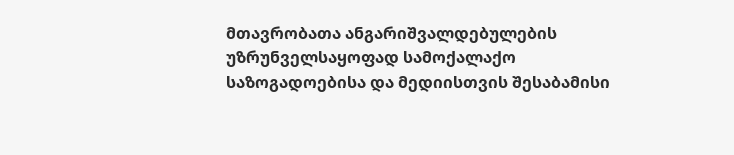მთავრობათა ანგარიშვალდებულების უზრუნველსაყოფად სამოქალაქო საზოგადოებისა და მედიისთვის შესაბამისი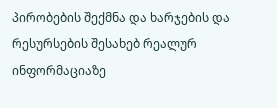პირობების შექმნა და ხარჯების და რესურსების შესახებ რეალურ ინფორმაციაზე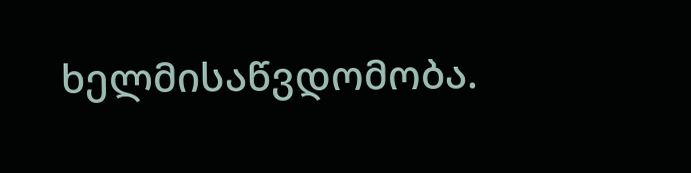ხელმისაწვდომობა.